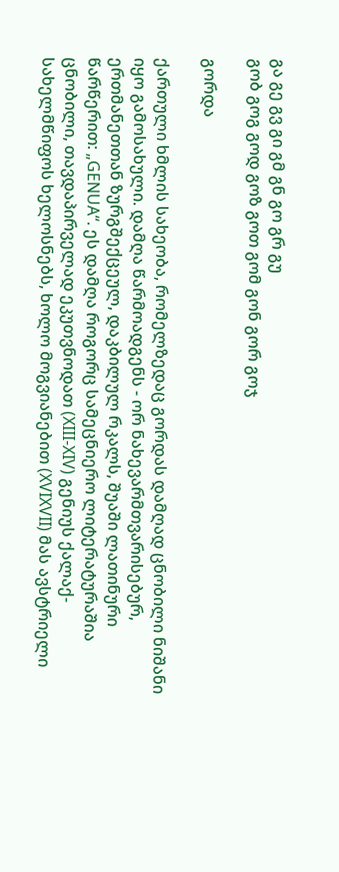გა გე გვ გი გმ გნ გო გრ გუ
გობ გოგ გოდ გოზ გოთ გომ გონ გორ გოჯ

გორდა

ქართული ხმლის სახეობა, რომელზედაც გორდას დამღად ცნობილი ნიშანი იყო გამოსახული. დამღა წარმოადგენს - ორ ნახევარმთვარისებურ, ერთმანეთთან ზურგშექცეულ, დაკბილულ რკალს, შუაში ლათინური წარწერით: „GENUA“. ეს დამღა როგორც სამეცნიერო ლიტერატურაშია ცნობილი, თავდაპირველად ეკუთვნოდათ (XIII-XIV) გენიუს ქალაქ-სახელმწიფოს ხელოსნებს, ხოლო მოგვიანებით (XVIXVII) მას ავსტრიელი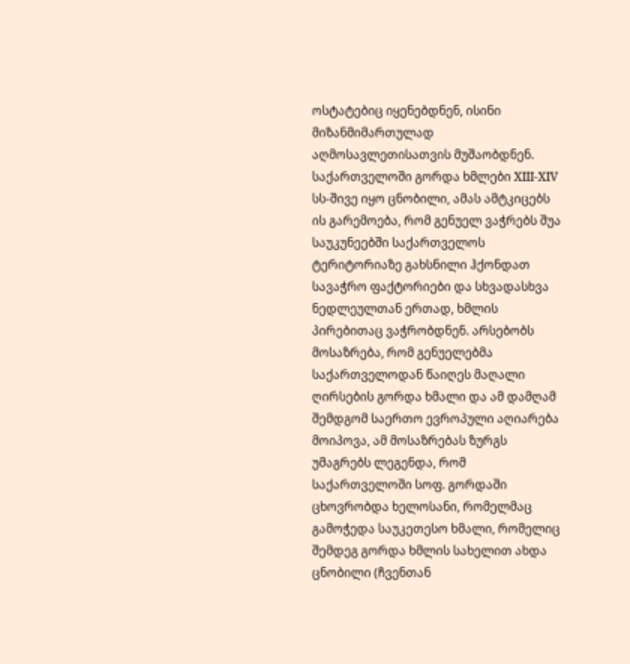ოსტატებიც იყენებდნენ, ისინი მიზანმიმართულად აღმოსავლეთისათვის მუშაობდნენ. საქართველოში გორდა ხმლები XIII-XIV სს-შივე იყო ცნობილი, ამას ამტკიცებს ის გარემოება, რომ გენუელ ვაჭრებს შუა საუკუნეებში საქართველოს ტერიტორიაზე გახსნილი ჰქონდათ სავაჭრო ფაქტორიები და სხვადასხვა ნედლეულთან ერთად, ხმლის პირებითაც ვაჭრობდნენ. არსებობს მოსაზრება, რომ გენუელებმა საქართველოდან წაიღეს მაღალი ღირსების გორდა ხმალი და ამ დამღამ შემდგომ საერთო ევროპული აღიარება მოიპოვა, ამ მოსაზრებას ზურგს უმაგრებს ლეგენდა, რომ საქართველოში სოფ. გორდაში ცხოვრობდა ხელოსანი, რომელმაც გამოჭედა საუკეთესო ხმალი, რომელიც შემდეგ გორდა ხმლის სახელით ახდა ცნობილი (ჩვენთან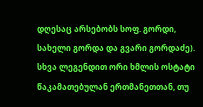დღესაც არსებობს სოფ. გორდი, სახელი გორდა და გვარი გორდაძე).
სხვა ლეგენდით ორი ხმლის ოსტატი წაკამათებულან ერთმანეთთან, თუ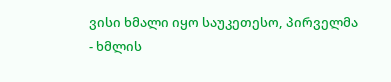ვისი ხმალი იყო საუკეთესო, პირველმა - ხმლის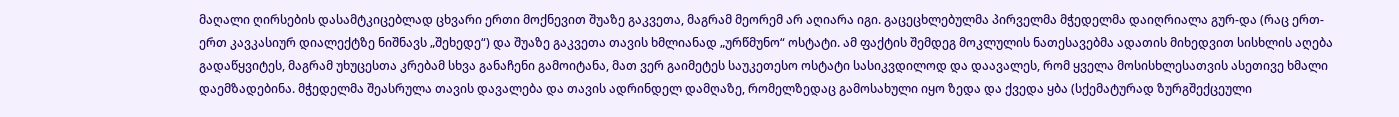მაღალი ღირსების დასამტკიცებლად ცხვარი ერთი მოქნევით შუაზე გაკვეთა, მაგრამ მეორემ არ აღიარა იგი. გაცეცხლებულმა პირველმა მჭედელმა დაიღრიალა გურ-და (რაც ერთ-ერთ კავკასიურ დიალექტზე ნიშნავს „შეხედე“) და შუაზე გაკვეთა თავის ხმლიანად „ურწმუნო“ ოსტატი. ამ ფაქტის შემდეგ მოკლულის ნათესავებმა ადათის მიხედვით სისხლის აღება გადაწყვიტეს, მაგრამ უხუცესთა კრებამ სხვა განაჩენი გამოიტანა, მათ ვერ გაიმეტეს საუკეთესო ოსტატი სასიკვდილოდ და დაავალეს, რომ ყველა მოსისხლესათვის ასეთივე ხმალი დაემზადებინა. მჭედელმა შეასრულა თავის დავალება და თავის ადრინდელ დამღაზე, რომელზედაც გამოსახული იყო ზედა და ქვედა ყბა (სქემატურად ზურგშექცეული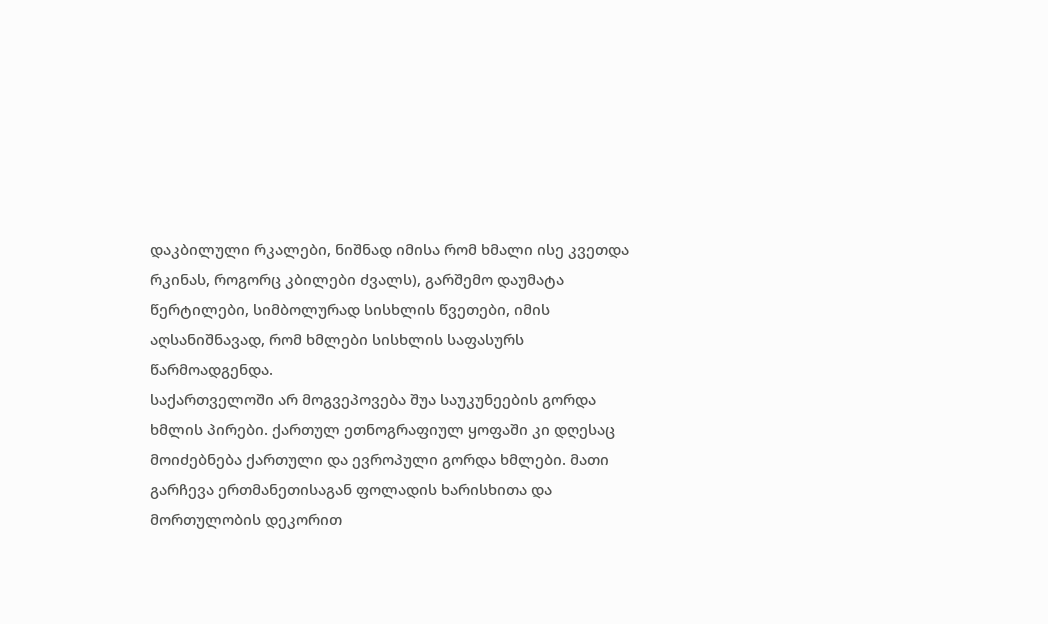დაკბილული რკალები, ნიშნად იმისა რომ ხმალი ისე კვეთდა რკინას, როგორც კბილები ძვალს), გარშემო დაუმატა წერტილები, სიმბოლურად სისხლის წვეთები, იმის აღსანიშნავად, რომ ხმლები სისხლის საფასურს წარმოადგენდა.
საქართველოში არ მოგვეპოვება შუა საუკუნეების გორდა ხმლის პირები. ქართულ ეთნოგრაფიულ ყოფაში კი დღესაც მოიძებნება ქართული და ევროპული გორდა ხმლები. მათი გარჩევა ერთმანეთისაგან ფოლადის ხარისხითა და მორთულობის დეკორით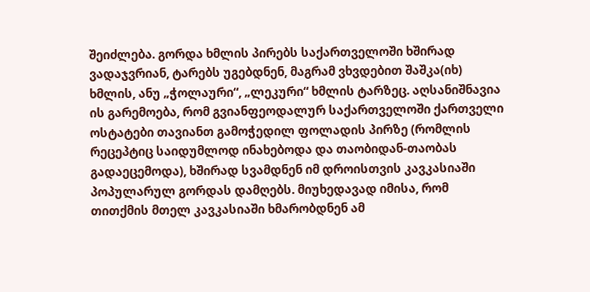შეიძლება. გორდა ხმლის პირებს საქართველოში ხშირად ვადაჯვრიან, ტარებს უგებდნენ, მაგრამ ვხვდებით შაშკა(იხ) ხმლის, ანუ „ჭოლაური“, „ლეკური“ ხმლის ტარზეც. აღსანიშნავია ის გარემოება, რომ გვიანფეოდალურ საქართველოში ქართველი ოსტატები თავიანთ გამოჭედილ ფოლადის პირზე (რომლის რეცეპტიც საიდუმლოდ ინახებოდა და თაობიდან-თაობას გადაეცემოდა), ხშირად სვამდნენ იმ დროისთვის კავკასიაში პოპულარულ გორდას დამღებს. მიუხედავად იმისა, რომ თითქმის მთელ კავკასიაში ხმარობდნენ ამ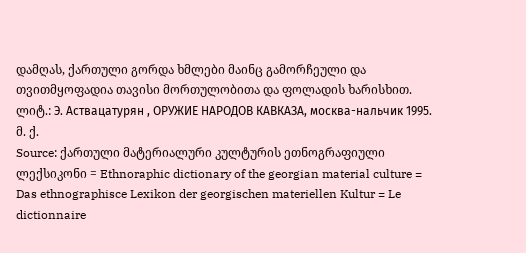დამღას, ქართული გორდა ხმლები მაინც გამორჩეული და თვითმყოფადია თავისი მორთულობითა და ფოლადის ხარისხით.
ლიტ.: Э. Аствацатурян , ОРУЖИЕ НАРОДОВ КАВКАЗА, москва-нальчик 1995.
მ. ქ.
Source: ქართული მატერიალური კულტურის ეთნოგრაფიული ლექსიკონი = Ethnoraphic dictionary of the georgian material culture = Das ethnographisce Lexikon der georgischen materiellen Kultur = Le dictionnaire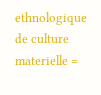ethnologique de culture materielle =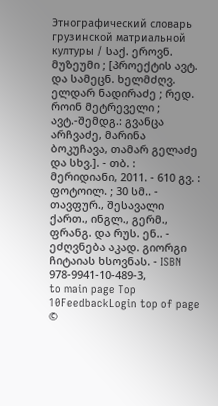Этнографический словарь грузинской матриальной културы / საქ. ეროვნ. მუზეუმი ; [პროექტის ავტ. და სამეცნ. ხელმძღვ. ელდარ ნადირაძე ; რედ. როინ მეტრეველი ; ავტ.-შემდგ.: გვანცა არჩვაძე, მარინა ბოკუჩავა, თამარ გელაძე და სხვ.]. - თბ. : მერიდიანი, 2011. - 610 გვ. : ფოტოილ. ; 30 სმ.. - თავფურ., შესავალი ქართ., ინგლ., გერმ., ფრანგ. და რუს. ენ.. - ეძღვნება აკად. გიორგი ჩიტაიას ხსოვნას. - ISBN 978-9941-10-489-3,
to main page Top 10FeedbackLogin top of page
©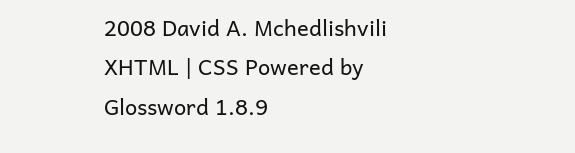2008 David A. Mchedlishvili XHTML | CSS Powered by Glossword 1.8.9